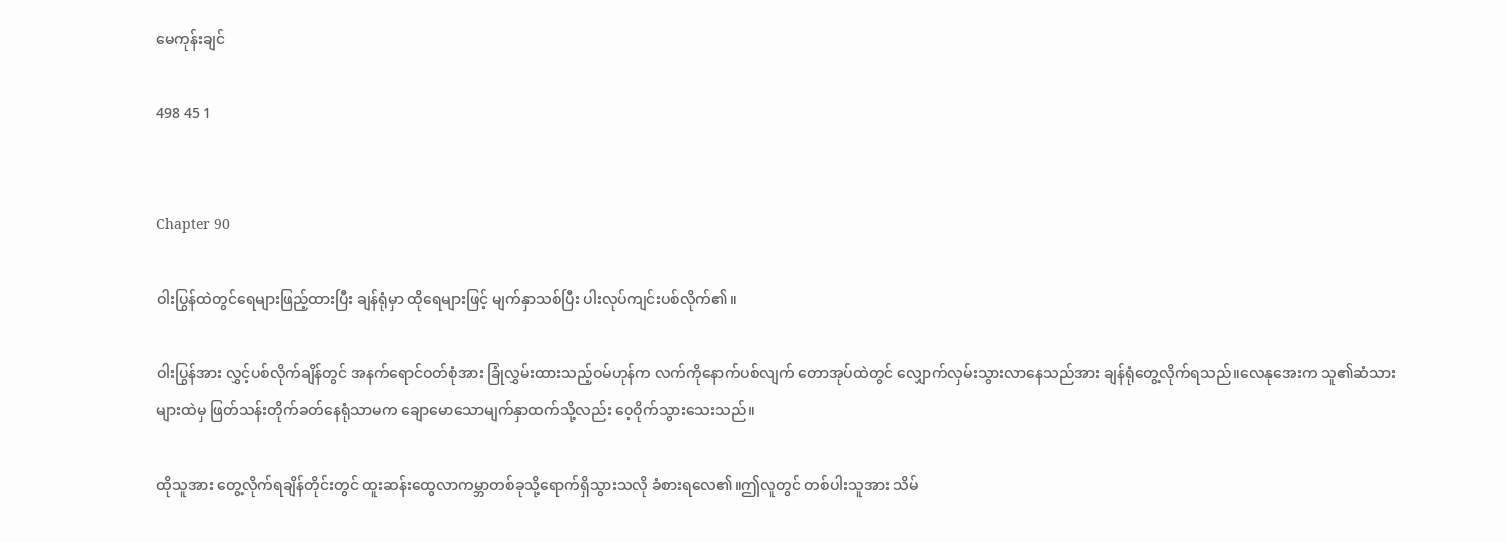မေကုန်းချင်

498 45 1


Chapter 90

ဝါးပြွန်ထဲတွင်ရေများဖြည့်ထားပြီး ချန်ရုံမှာ ထိုရေများဖြင့် မျက်နှာသစ်ပြီး ပါးလုပ်ကျင်းပစ်လိုက်၏။

ဝါးပြွန်အား လွှင့်ပစ်လိုက်ချိန်တွင် အနက်ရောင်ဝတ်စုံအား ခြုံလွှမ်းထားသည့်ဝမ်ဟုန်က လက်ကိုနောက်ပစ်လျက် တောအုပ်ထဲတွင် လျှောက်လှမ်းသွားလာနေသည်အား ချန်ရုံတွေ့လိုက်ရသည်။လေနုအေးက သူ၏ဆံသားများထဲမှ ဖြတ်သန်းတိုက်ခတ်နေရုံသာမက ချောမောသောမျက်နှာထက်သို့လည်း ဝေ့ဝိုက်သွားသေးသည်။

ထိုသူအား တွေ့လိုက်ရချိန်တိုင်းတွင် ထူးဆန်းထွေလာကမ္ဘာတစ်ခုသို့ရောက်ရှိသွားသလို ခံစားရလေ၏။ဤလူတွင် တစ်ပါးသူအား သိမ်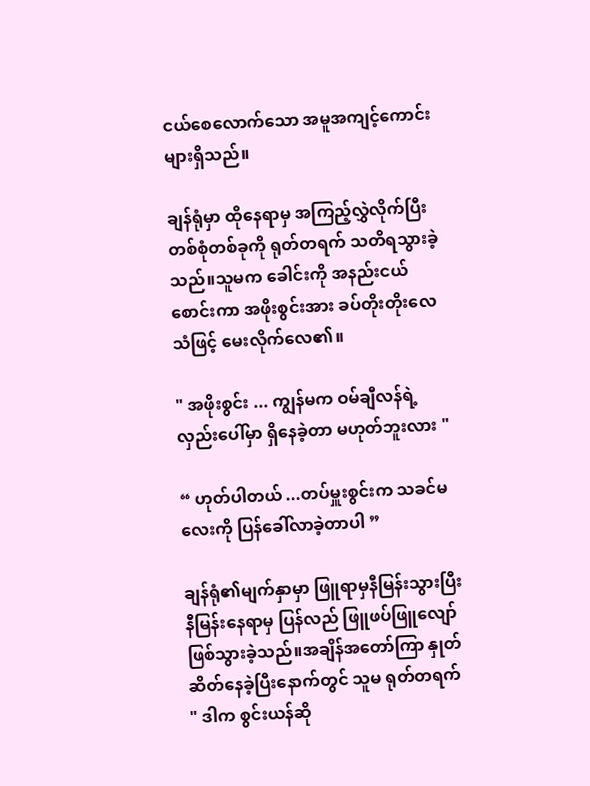ငယ်စေလောက်သော အမူအကျင့်ကောင်းများရှိသည်။

ချန်ရုံမှာ ထိုနေရာမှ အကြည့်လွှဲလိုက်ပြီး တစ်စုံတစ်ခုကို ရုတ်တရက် သတိရသွားခဲ့သည်။သူမက ခေါင်းကို အနည်းငယ် စောင်းကာ အဖိုးစွင်းအား ခပ်တိုးတိုးလေသံဖြင့် မေးလိုက်လေ၏။

" အဖိုးစွင်း ... ကျွန်မက ဝမ်ချီလန်ရဲ့ လှည်းပေါ်မှာ ရှိနေခဲ့တာ မဟုတ်ဘူးလား "

“ ဟုတ်ပါတယ် ...တပ်မှူးစွင်းက သခင်မလေးကို ပြန်ခေါ်လာခဲ့တာပါ ”

ချန်ရုံ၏မျက်နှာမှာ ဖြူရာမှနီမြန်းသွားပြီး နီမြန်းနေရာမှ ပြန်လည် ဖြူဖပ်ဖြူလျော်ဖြစ်သွားခဲ့သည်။အချိန်အတော်ကြာ နှုတ်ဆိတ်နေခဲ့ပြီးနောက်တွင် သူမ ရုတ်တရက် " ဒါက စွင်းယန်ဆို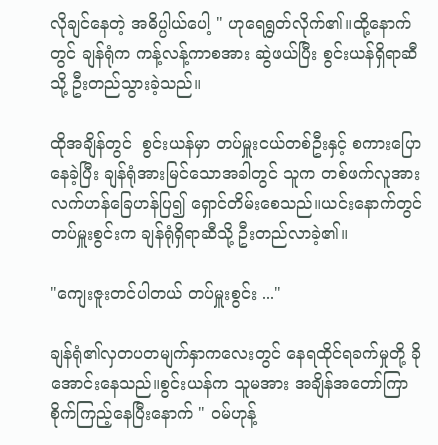လိုချင်နေတဲ့ အဓိပ္ပါယ်ပေါ့ " ဟုရေရွတ်လိုက်၏။ထို့နောက်တွင် ချန်ရုံက ကန့်လန့်ကာစအား ဆွဲဖယ်ပြီး စွင်းယန်ရှိရာဆီသို့ ဦးတည်သွားခဲ့သည်။

ထိုအချိန်တွင်  စွင်းယန်မှာ တပ်မှူးငယ်တစ်ဦးနှင့် စကားပြောနေခဲ့ပြီး ချန်ရုံအားမြင်သောအခါတွင် သူက တစ်ဖက်လူအား လက်ဟန်ခြေဟန်ပြ၍ ရှောင်တိမ်းစေသည်။ယင်းနောက်တွင် တပ်မှူးစွင်းက ချန်ရုံရှိရာဆီသို့ ဦးတည်လာခဲ့၏။

"ကျေးဇူးတင်ပါတယ် တပ်မှူးစွင်း ..."

ချန်ရုံ၏လှတပတမျက်နှာကလေးတွင် နေရထိုင်ရခက်မှုတို့ ခိုအောင်းနေသည်။စွင်းယန်က သူမအား အချိန်အတော်ကြာစိုက်ကြည့်နေပြီးနောက် " ဝမ်ဟုန့်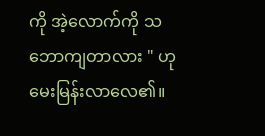ကို အဲ့လောက်ကို သဘောကျတာလား " ဟုမေးမြန်းလာလေ၏။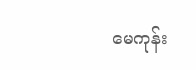မေကုန်း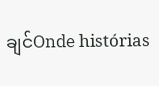ချင်Onde histórias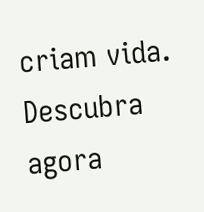criam vida. Descubra agora